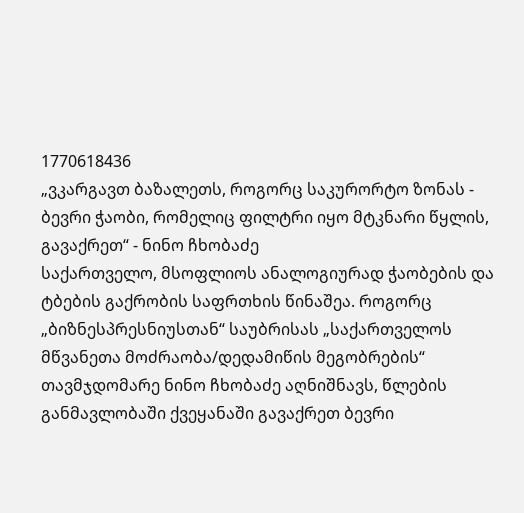1770618436
„ვკარგავთ ბაზალეთს, როგორც საკურორტო ზონას - ბევრი ჭაობი, რომელიც ფილტრი იყო მტკნარი წყლის, გავაქრეთ“ - ნინო ჩხობაძე
საქართველო, მსოფლიოს ანალოგიურად ჭაობების და ტბების გაქრობის საფრთხის წინაშეა. როგორც „ბიზნესპრესნიუსთან“ საუბრისას „საქართველოს მწვანეთა მოძრაობა/დედამიწის მეგობრების“ თავმჯდომარე ნინო ჩხობაძე აღნიშნავს, წლების განმავლობაში ქვეყანაში გავაქრეთ ბევრი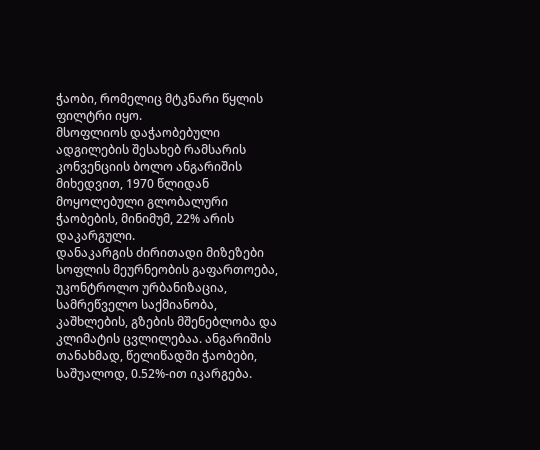ჭაობი, რომელიც მტკნარი წყლის ფილტრი იყო.
მსოფლიოს დაჭაობებული ადგილების შესახებ რამსარის კონვენციის ბოლო ანგარიშის მიხედვით, 1970 წლიდან მოყოლებული გლობალური ჭაობების, მინიმუმ, 22% არის დაკარგული.
დანაკარგის ძირითადი მიზეზები სოფლის მეურნეობის გაფართოება, უკონტროლო ურბანიზაცია, სამრეწველო საქმიანობა, კაშხლების, გზების მშენებლობა და კლიმატის ცვლილებაა. ანგარიშის თანახმად, წელიწადში ჭაობები, საშუალოდ, 0.52%-ით იკარგება.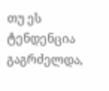თუ ეს ტენდენცია გაგრძელდა,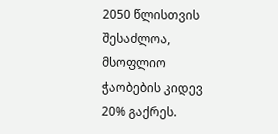2050 წლისთვის შესაძლოა, მსოფლიო ჭაობების კიდევ 20% გაქრეს.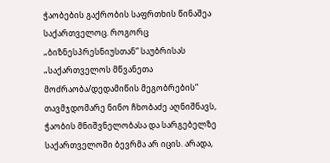ჭაობების გაქრობის საფრთხის წინაშეა საქართველოც. როგორც „ბიზნესპრესნიუსთან“ საუბრისას „საქართველოს მწვანეთა მოძრაობა/დედამიწის მეგობრების“ თავმჯდომარე ნინო ჩხობაძე აღნიშნავს, ჭაობის მნიშვნელობასა და სარგებელზე საქართველოში ბევრმა არ იცის. არადა,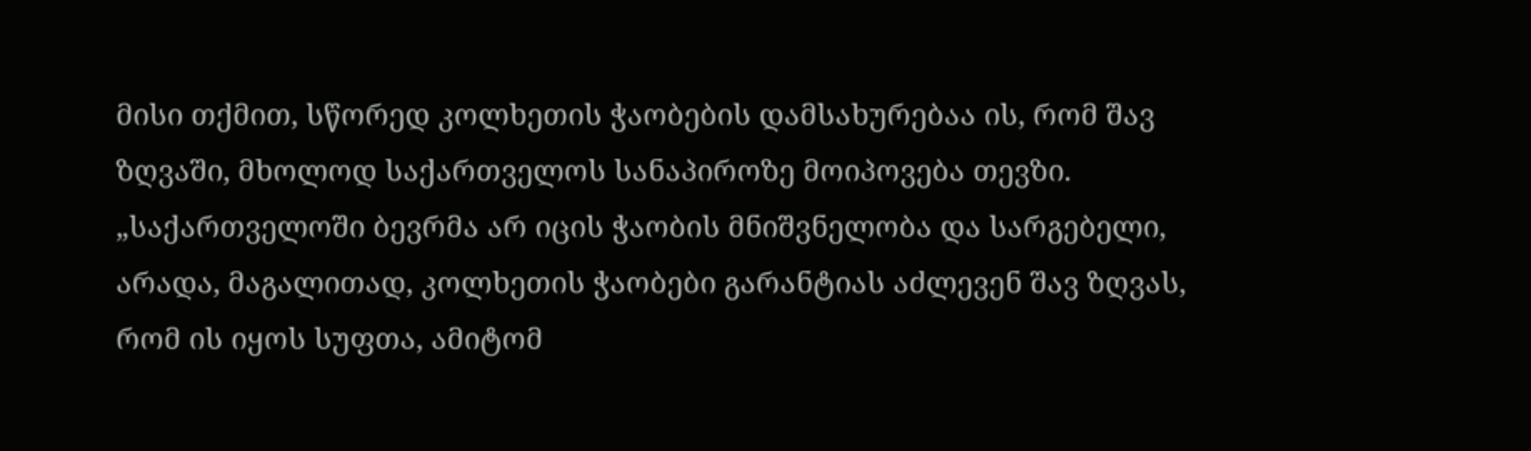მისი თქმით, სწორედ კოლხეთის ჭაობების დამსახურებაა ის, რომ შავ ზღვაში, მხოლოდ საქართველოს სანაპიროზე მოიპოვება თევზი.
„საქართველოში ბევრმა არ იცის ჭაობის მნიშვნელობა და სარგებელი, არადა, მაგალითად, კოლხეთის ჭაობები გარანტიას აძლევენ შავ ზღვას, რომ ის იყოს სუფთა, ამიტომ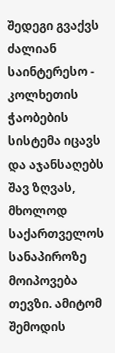შედეგი გვაქვს ძალიან საინტერესო - კოლხეთის ჭაობების სისტემა იცავს და აჯანსაღებს შავ ზღვას, მხოლოდ საქართველოს სანაპიროზე მოიპოვება თევზი. ამიტომ შემოდის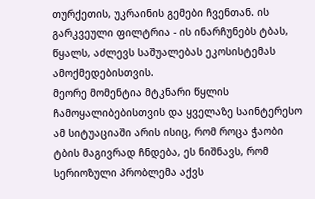თურქეთის, უკრაინის გემები ჩვენთან. ის გარკვეული ფილტრია - ის ინარჩუნებს ტბას, წყალს, აძლევს საშუალებას ეკოსისტემას ამოქმედებისთვის.
მეორე მომენტია მტკნარი წყლის ჩამოყალიბებისთვის და ყველაზე საინტერესო ამ სიტუაციაში არის ისიც, რომ როცა ჭაობი ტბის მაგივრად ჩნდება, ეს ნიშნავს, რომ სერიოზული პრობლემა აქვს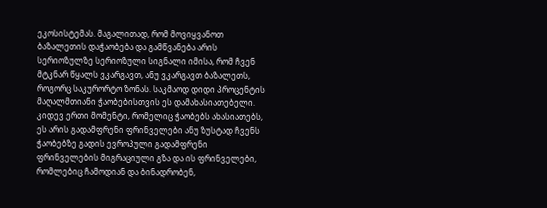ეკოსისტემას. მაგალითად, რომ მოვიყვანოთ ბაზალეთის დაჭაობება და გამწვანება არის სერიოზულზე სერიოზული სიგნალი იმისა, რომ ჩვენ მტკნარ წყალს ვკარგავთ, ანუ ვკარგავთ ბაზალეთს, როგორც საკურორტო ზონას. საკმაოდ დიდი პროცენტის მაღალმთიანი ჭაობებისთვის ეს დამახასიათებელი.
კიდევ ერთი მომენტი, რომელიც ჭაობებს ახასიათებს, ეს არის გადამფრენი ფრინველები ანუ ზუსტად ჩვენს ჭაობებზე გადის ევროპული გადამფრენი ფრინველების მიგრაციული გზა და ის ფრინველები, რომლებიც ჩამოდიან და ბინადრობენ,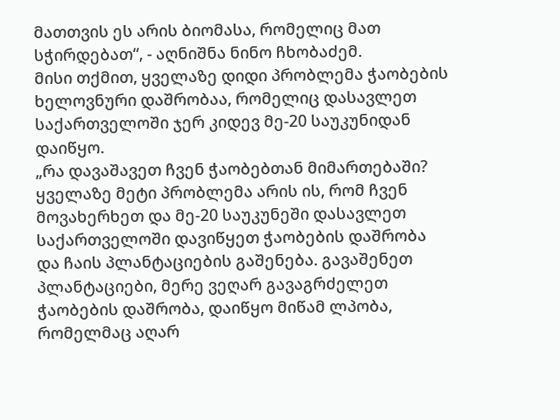მათთვის ეს არის ბიომასა, რომელიც მათ სჭირდებათ“, - აღნიშნა ნინო ჩხობაძემ.
მისი თქმით, ყველაზე დიდი პრობლემა ჭაობების ხელოვნური დაშრობაა, რომელიც დასავლეთ საქართველოში ჯერ კიდევ მე-20 საუკუნიდან დაიწყო.
„რა დავაშავეთ ჩვენ ჭაობებთან მიმართებაში? ყველაზე მეტი პრობლემა არის ის, რომ ჩვენ მოვახერხეთ და მე-20 საუკუნეში დასავლეთ საქართველოში დავიწყეთ ჭაობების დაშრობა და ჩაის პლანტაციების გაშენება. გავაშენეთ პლანტაციები, მერე ვეღარ გავაგრძელეთ ჭაობების დაშრობა, დაიწყო მიწამ ლპობა, რომელმაც აღარ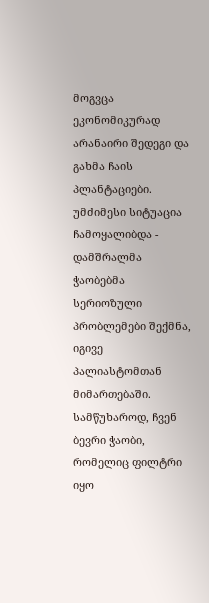მოგვცა ეკონომიკურად არანაირი შედეგი და გახმა ჩაის პლანტაციები. უმძიმესი სიტუაცია ჩამოყალიბდა - დამშრალმა ჭაობებმა სერიოზული პრობლემები შექმნა, იგივე პალიასტომთან მიმართებაში. სამწუხაროდ, ჩვენ ბევრი ჭაობი, რომელიც ფილტრი იყო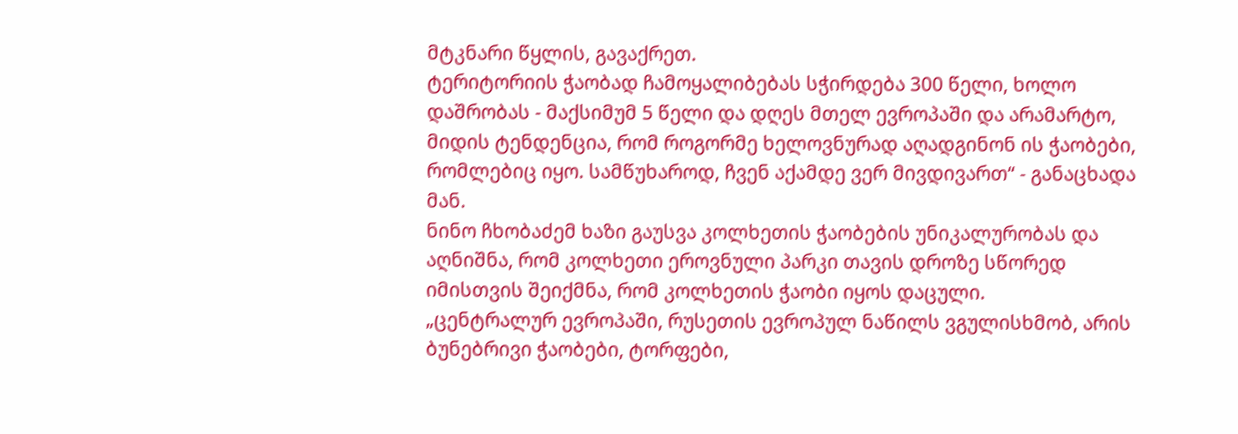მტკნარი წყლის, გავაქრეთ.
ტერიტორიის ჭაობად ჩამოყალიბებას სჭირდება 300 წელი, ხოლო დაშრობას - მაქსიმუმ 5 წელი და დღეს მთელ ევროპაში და არამარტო, მიდის ტენდენცია, რომ როგორმე ხელოვნურად აღადგინონ ის ჭაობები, რომლებიც იყო. სამწუხაროდ, ჩვენ აქამდე ვერ მივდივართ“ - განაცხადა მან.
ნინო ჩხობაძემ ხაზი გაუსვა კოლხეთის ჭაობების უნიკალურობას და აღნიშნა, რომ კოლხეთი ეროვნული პარკი თავის დროზე სწორედ იმისთვის შეიქმნა, რომ კოლხეთის ჭაობი იყოს დაცული.
„ცენტრალურ ევროპაში, რუსეთის ევროპულ ნაწილს ვგულისხმობ, არის ბუნებრივი ჭაობები, ტორფები,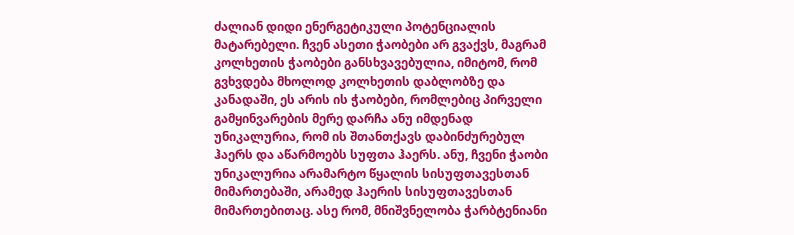ძალიან დიდი ენერგეტიკული პოტენციალის მატარებელი. ჩვენ ასეთი ჭაობები არ გვაქვს, მაგრამ კოლხეთის ჭაობები განსხვავებულია, იმიტომ, რომ გვხვდება მხოლოდ კოლხეთის დაბლობზე და კანადაში, ეს არის ის ჭაობები, რომლებიც პირველი გამყინვარების მერე დარჩა ანუ იმდენად უნიკალურია, რომ ის შთანთქავს დაბინძურებულ ჰაერს და აწარმოებს სუფთა ჰაერს. ანუ, ჩვენი ჭაობი უნიკალურია არამარტო წყალის სისუფთავესთან მიმართებაში, არამედ ჰაერის სისუფთავესთან მიმართებითაც. ასე რომ, მნიშვნელობა ჭარბტენიანი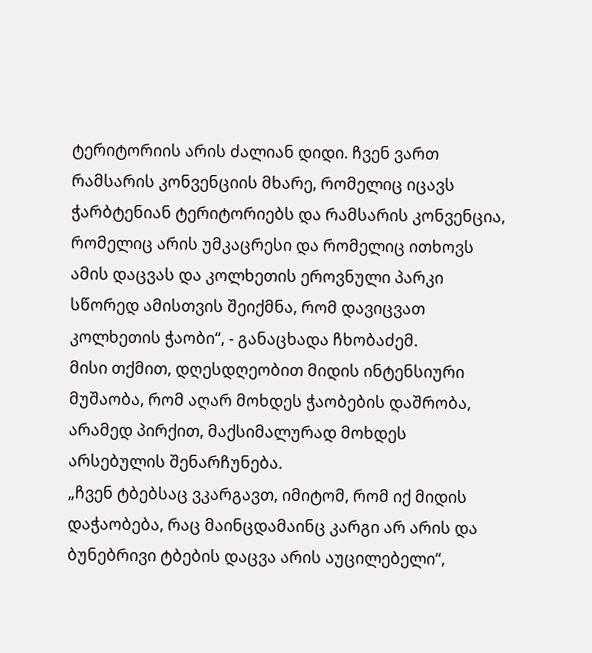ტერიტორიის არის ძალიან დიდი. ჩვენ ვართ რამსარის კონვენციის მხარე, რომელიც იცავს ჭარბტენიან ტერიტორიებს და რამსარის კონვენცია, რომელიც არის უმკაცრესი და რომელიც ითხოვს ამის დაცვას და კოლხეთის ეროვნული პარკი სწორედ ამისთვის შეიქმნა, რომ დავიცვათ კოლხეთის ჭაობი“, - განაცხადა ჩხობაძემ.
მისი თქმით, დღესდღეობით მიდის ინტენსიური მუშაობა, რომ აღარ მოხდეს ჭაობების დაშრობა, არამედ პირქით, მაქსიმალურად მოხდეს არსებულის შენარჩუნება.
„ჩვენ ტბებსაც ვკარგავთ, იმიტომ, რომ იქ მიდის დაჭაობება, რაც მაინცდამაინც კარგი არ არის და ბუნებრივი ტბების დაცვა არის აუცილებელი“,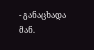- განაცხადა მან.